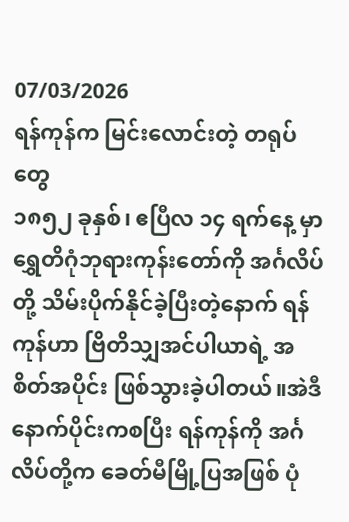07/03/2026
ရန်ကုန်က မြင်းလောင်းတဲ့ တရုပ်တွေ
၁၈၅၂ ခုနှစ်၊ ဧပြီလ ၁၄ ရက်နေ့ မှာ ရွှေတိဂုံဘုရားကုန်းတော်ကို အင်္ဂလိပ်တို့ သိမ်းပိုက်နိုင်ခဲ့ပြီးတဲ့နောက် ရန်ကုန်ဟာ ဗြိတိသျှအင်ပါယာရဲ့ အစိတ်အပိုင်း ဖြစ်သွားခဲ့ပါတယ်။အဲဒီနောက်ပိုင်းကစပြီး ရန်ကုန်ကို အင်္ဂလိပ်တို့က ခေတ်မီမြို့ပြအဖြစ် ပုံ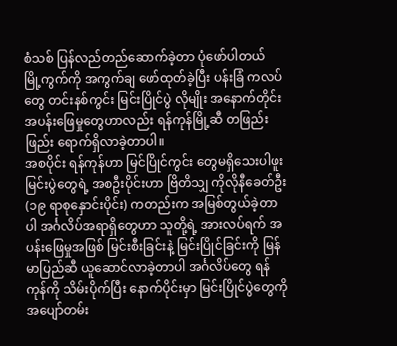စံသစ် ပြန်လည်တည်ဆောက်ခဲ့တာ ပုံဖော်ပါတယ် မြို့ကွက်ကို အကွက်ချ ဖော်ထုတ်ခဲ့ပြီး ပန်းခြံ ကလပ်တွေ တင်းနစ်ကွင်း မြင်းပြိုင်ပွဲ လိုမျိုး အနောက်တိုင်း အပန်းဖြေမှုတွေဟာလည်း ရန်ကုန်မြို့ဆီ တဖြည်းဖြည်း ရောက်ရှိလာခဲ့တာပါ။
အစပိုင်း ရန်ကုန်ဟာ မြင်ပြိုင်ကွင်း တွေမရှိသေးပါဖူး မြင်းပွဲတွေရဲ့ အစဦးပိုင်းဟာ ဗြိတိသျှ ကိုလိုနီခေတ်ဦး (၁၉ ရာစုနှောင်းပိုင်း) ကတည်းက အမြစ်တွယ်ခဲ့တာပါ အင်္ဂလိပ်အရာရှိတွေဟာ သူတို့ရဲ့ အားလပ်ရက် အပန်းဖြေမှုအဖြစ် မြင်းစီးခြင်းနဲ့ မြင်းပြိုင်ခြင်းကို မြန်မာပြည်ဆီ ယူဆောင်လာခဲ့တာပါ အင်္ဂလိပ်တွေ ရန်ကုန်ကို သိမ်းပိုက်ပြီး နောက်ပိုင်းမှာ မြင်းပြိုင်ပွဲတွေကို အပျော်တမ်း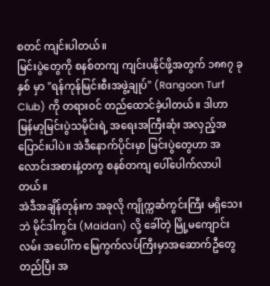စတင် ကျင်းပါတယ်။
မြင်းပွဲတွေကို စနစ်တကျ ကျင်းပနိုင်ဖို့အတွက် ၁၈၈၇ ခုနှစ် မှာ "ရန်ကုန်မြင်းစီးအဖွဲ့ချုပ်" (Rangoon Turf Club) ကို တရားဝင် တည်ထောင်ခဲ့ပါတယ်။ ဒါဟာ မြန်မာ့မြင်းပွဲသမိုင်းရဲ့ အရေးအကြီးဆုံး အလှည့်အပြောင်းပါပဲ။ အဲဒီနောက်ပိုင်းမှာ မြင်းပွဲတွေဟာ အလောင်းအစားနဲ့တကွ စနစ်တကျ ပေါ်ပေါက်လာပါတယ်။
အဲဒီအချိန်တုန်းက အခုလို ကျိုက္ကဆံကွင်းကြီး မရှိသေးဘဲ မိုင်ဒါကွင်း (Maidan) လို့ ခေါ်တဲ့ မြို့မကျောင်းလမ်း အပေါ်က မြေကွက်လပ်ကြီးမှာအဆောက်ဦတွေတည်ပြီး အ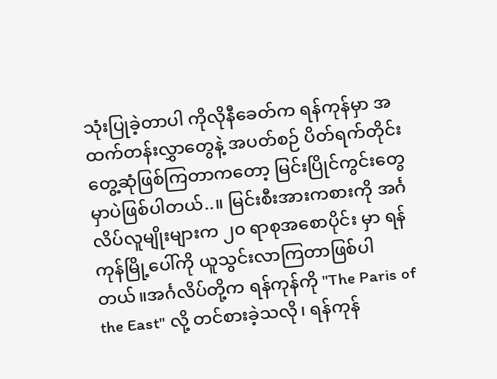သုံးပြုခဲ့တာပါ ကိုလိုနီခေတ်က ရန်ကုန်မှာ အထက်တန်းလွှာတွေနဲ့ အပတ်စဉ် ပိတ်ရက်တိုင်း တွေ့ဆုံဖြစ်ကြတာကတော့ မြင်းပြိုင်ကွင်းတွေမှာပဲဖြစ်ပါတယ်..။ မြင်းစီးအားကစားကို အင်္ဂလိပ်လူမျိုးများက ၂၀ ရာစုအစောပိုင်း မှာ ရန်ကုန်မြို့ပေါ်ကို ယူသွင်းလာကြတာဖြစ်ပါတယ်။အင်္ဂလိပ်တို့က ရန်ကုန်ကို "The Paris of the East" လို့ တင်စားခဲ့သလို၊ ရန်ကုန်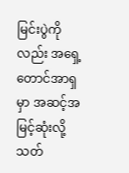မြင်းပွဲကိုလည်း အရှေ့တောင်အာရှမှာ အဆင့်အမြင့်ဆုံးလို့ သတ်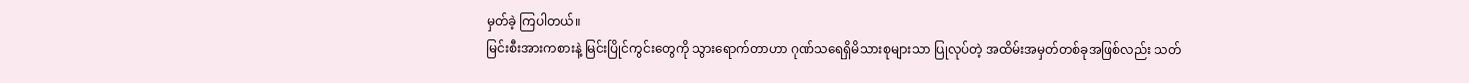မှတ်ခဲ့ ကြပါတယ်။
မြင်းစီးအားကစားနဲ့ မြင်းပြိုင်ကွင်းတွေကို သွားရောက်တာဟာ ဂုဏ်သရေရှိမိသားစုများသာ ပြုလုပ်တဲ့ အထိမ်းအမှတ်တစ်ခုအဖြစ်လည်း သတ်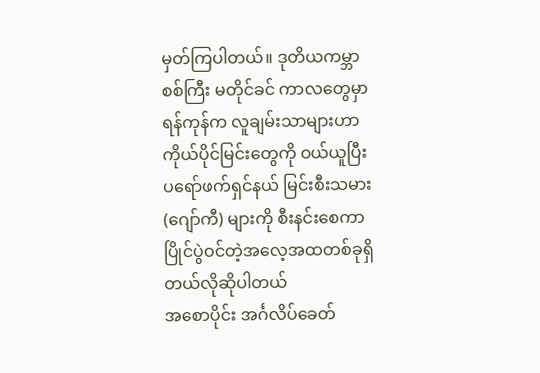မှတ်ကြပါတယ်။ ဒုတိယကမ္ဘာစစ်ကြီး မတိုင်ခင် ကာလတွေမှာ ရန်ကုန်က လူချမ်းသာများဟာ ကိုယ်ပိုင်မြင်းတွေကို ဝယ်ယူပြီး ပရော်ဖက်ရှင်နယ် မြင်းစီးသမား (ဂျော်ကီ) များကို စီးနင်းစေကာ ပြိုင်ပွဲဝင်တဲ့အလေ့အထတစ်ခုရှိတယ်လိုဆိုပါတယ်
အစောပိုင်း အင်္ဂလိပ်ခေတ်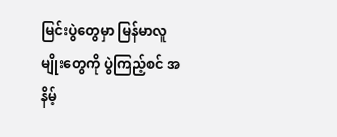မြင်းပွဲတွေမှာ မြန်မာလူမျိုးတွေကို ပွဲကြည့်စင် အနိမ့်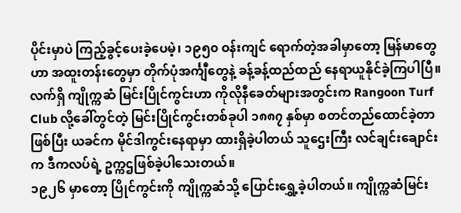ပိုင်းမှာပဲ ကြည့်ခွင့်ပေးခဲ့ပေမဲ့၊ ၁၉၅၀ ဝန်းကျင် ရောက်တဲ့အခါမှာတော့ မြန်မာတွေဟာ အထူးတန်းတွေမှာ တိုက်ပုံအင်္ကျီတွေနဲ့ ခန့်ခန့်ထည်ထည် နေရာယူနိုင်ခဲ့ကြပါပြီ။
လက်ရှိ ကျိုက္ကဆံ မြင်းပြိုင်ကွင်းဟာ ကိုလိုနီခေတ်များအတွင်းက Rangoon Turf Club လို့ခေါ်တွင်တဲ့ မြင်းပြိုင်ကွင်းတစ်ခုပါ ၁၈၈၇ နှစ်မှာ စတင်တည်ထောင်ခဲ့တာဖြစ်ပြီး ယခင်က မိုင်ဒါကွင်းနေရာမှာ ထားရှိခဲ့ပါတယ် သူဌေးကြီး လင်ချင်းချောင်းက ဒီကလပ်ရဲ့ ဥက္ကဌဖြစ်ခဲ့ပါသေးတယ်။
၁၉၂၆ မှာတော့ ပြိုင်ကွင်းကို ကျိုက္ကဆံသို့ ပြောင်းရွှေ့ခဲ့ပါတယ်။ ကျိုက္ကဆံမြင်း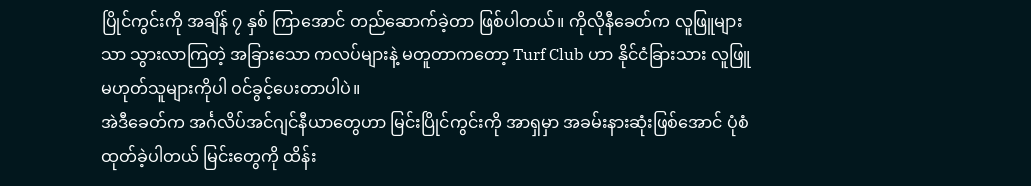ပြိုင်ကွင်းကို အချိန် ၇ နှစ် ကြာအောင် တည်ဆောက်ခဲ့တာ ဖြစ်ပါတယ်။ ကိုလိုနီခေတ်က လူဖြူများသာ သွားလာကြတဲ့ အခြားသော ကလပ်များနဲ့ မတူတာကတော့ Turf Club ဟာ နိုင်ငံခြားသား လူဖြူမဟုတ်သူများကိုပါ ဝင်ခွင့်ပေးတာပါပဲ။
အဲဒီခေတ်က အင်္ဂလိပ်အင်ဂျင်နီယာတွေဟာ မြင်းပြိုင်ကွင်းကို အာရှမှာ အခမ်းနားဆုံးဖြစ်အောင် ပုံစံထုတ်ခဲ့ပါတယ် မြင်းတွေကို ထိန်း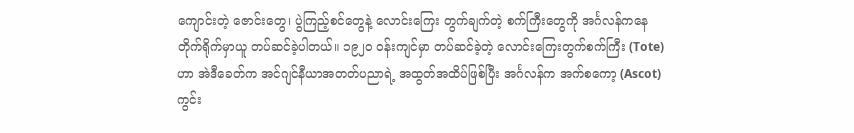ကျောင်းတဲ့ ဇောင်းတွေ၊ ပွဲကြည့်စင်တွေနဲ့ လောင်းကြေး တွက်ချက်တဲ့ စက်ကြီးတွေကို အင်္ဂလန်ကနေ တိုက်ရိုက်မှာယူ တပ်ဆင်ခဲ့ပါတယ်။ ၁၉၂၀ ဝန်းကျင်မှာ တပ်ဆင်ခဲ့တဲ့ လောင်းကြေးတွက်စက်ကြီး (Tote) ဟာ အဲဒီခေတ်က အင်ဂျင်နီယာအတတ်ပညာရဲ့ အထွတ်အထိပ်ဖြစ်ပြီး အင်္ဂလန်က အက်စကော့ (Ascot) ကွင်း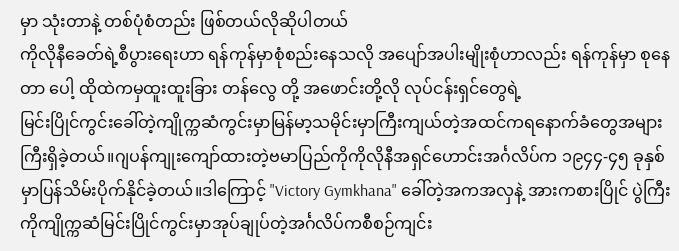မှာ သုံးတာနဲ့ တစ်ပုံစံတည်း ဖြစ်တယ်လိုဆိုပါတယ်
ကိုလိုနီခေတ်ရဲ့စီပွားရေးဟာ ရန်ကုန်မှာစုံစည်းနေသလို အပျော်အပါးမျိုးစုံဟာလည်း ရန်ကုန်မှာ စုနေတာ ပေါ့ ထိုထဲကမှထူးထူးခြား တန်လွေ တို့ အဖောင်းတို့လို လုပ်ငန်းရှင်တွေရဲ့
မြင်းပြိုင်ကွင်းခေါ်တဲ့ကျိုက္ကဆံကွင်းမှာမြန်မာ့သမိုင်းမှာကြီးကျယ်တဲ့အထင်ကရနောက်ခံတွေအများကြီးရှိခဲ့တယ်။ဂျပန်ကျုးကျော်ထားတဲ့ဗမာပြည်ကိုကိုလိုနီအရှင်ဟောင်းအင်္ဂလိပ်က ၁၉၄၄-၄၅ ခုနှစ် မှာပြန်သိမ်းပိုက်နိုင်ခဲ့တယ်။ဒါကြောင့် "Victory Gymkhana" ခေါ်တဲ့အကအလှနဲ့ အားကစားပြိုင် ပွဲကြီးကိုကျိုက္ကဆံမြင်းပြိုင်ကွင်းမှာအုပ်ချုပ်တဲ့အင်္ဂလိပ်ကစီစဉ်ကျင်း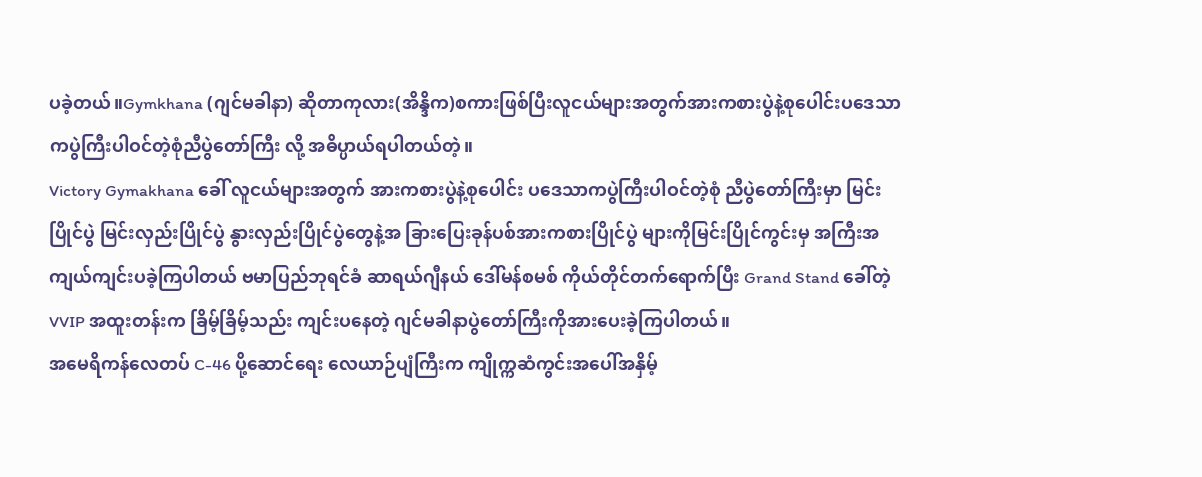ပခဲ့တယ်။Gymkhana (ဂျင်မခါနာ) ဆိုတာကုလား(အိန္ဒိက)စကားဖြစ်ပြီးလူငယ်များအတွက်အားကစားပွဲနဲ့စုပေါင်းပဒေသာကပွဲကြီးပါဝင်တဲ့စုံညီပွဲတော်ကြီး လို့ အဓိပ္ပာယ်ရပါတယ်တဲ့။
Victory Gymakhana ခေါ် လူငယ်များအတွက် အားကစားပွဲနဲ့စုပေါင်း ပဒေသာကပွဲကြီးပါဝင်တဲ့စုံ ညီပွဲတော်ကြီးမှာ မြင်းပြိုင်ပွဲ မြင်းလှည်းပြိုင်ပွဲ နွားလှည်းပြိုင်ပွဲတွေနဲ့အ ခြားပြေးခုန်ပစ်အားကစားပြိုင်ပွဲ များကိုမြင်းပြိုင်ကွင်းမှ အကြီးအကျယ်ကျင်းပခဲ့ကြပါတယ် ဗမာပြည်ဘုရင်ခံ ဆာရယ်ဂျီနယ် ဒေါ်မန်စမစ် ကိုယ်တိုင်တက်ရောက်ပြီး Grand Stand ခေါ်တဲ့ VVIP အထူးတန်းက ခြိမ့်ခြိမ့်သည်း ကျင်းပနေတဲ့ ဂျင်မခါနာပွဲတော်ကြီးကိုအားပေးခဲ့ကြပါတယ်။
အမေရိကန်လေတပ် C-46 ပို့ဆောင်ရေး လေယာဉ်ပျံကြီးက ကျိုက္ကဆံကွင်းအပေါ်အနှိမ့်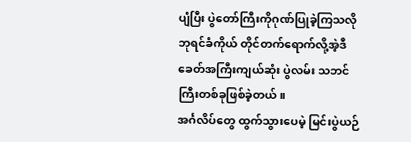ပျံပြီး ပွဲတော်ကြီးကိုဂုဏ်ပြုခဲ့ကြသလို ဘုရင်ခံကိုယ် တိုင်တက်ရောက်လို့အဲ့ဒီခေတ်အကြီးကျယ်ဆုံး ပွဲလမ်း သဘင်ကြီးတစ်ခုဖြစ်ခဲ့တယ်။
အင်္ဂလိပ်တွေ ထွက်သွားပေမဲ့ မြင်းပွဲယဉ်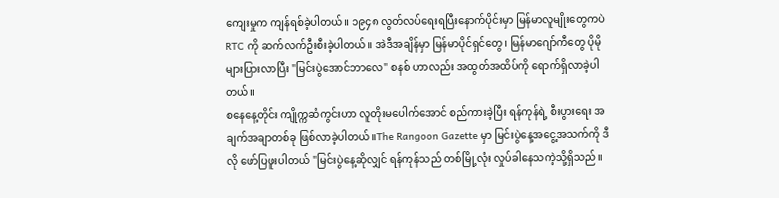ကျေးမှုက ကျန်ရစ်ခဲ့ပါတယ်။ ၁၉၄၈ လွတ်လပ်ရေးရပြီးနောက်ပိုင်းမှာ မြန်မာလူမျိုးတွေကပဲ RTC ကို ဆက်လက်ဦးစီးခဲ့ပါတယ်။ အဲဒီအချိန်မှာ မြန်မာပိုင်ရှင်တွေ၊ မြန်မာဂျော်ကီတွေ ပိုမိုများပြားလာပြီး "မြင်းပွဲအောင်ဘာလေ" စနစ် ဟာလည်း အထွတ်အထိပ်ကို ရောက်ရှိလာခဲ့ပါတယ်။
စနေနေ့တိုင်း ကျိုက္ကဆံကွင်းဟာ လူတိုးမပေါက်အောင် စည်ကားခဲ့ပြီး ရန်ကုန်ရဲ့ စီးပွားရေး အချက်အချာတစ်ခု ဖြစ်လာခဲ့ပါတယ်။The Rangoon Gazette မှာ မြင်းပွဲနေ့အငွေ့အသက်ကို ဒီလို ဖော်ပြဖူးပါတယ် "မြင်းပွဲနေ့ဆိုလျှင် ရန်ကုန်သည် တစ်မြို့လုံး လှုပ်ခါနေသကဲ့သို့ရှိသည်။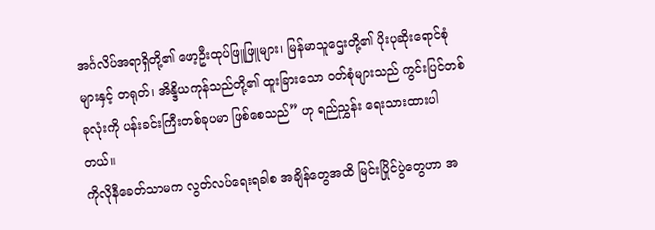အင်္ဂလိပ်အရာရှိတို့၏ ဖော့ဦးထုပ်ဖြူဖြူများ၊ မြန်မာသူဌေးတို့၏ ပိုးပုဆိုးရောင်စုံများနှင့် တရုတ်၊ အိန္ဒိယကုန်သည်တို့၏ ထူးခြားသော ဝတ်စုံများသည် ကွင်းပြင်တစ်ခုလုံးကို ပန်းခင်းကြီးတစ်ခုပမာ ဖြစ်စေသည်” ဟု ရည်ညွှန်း ရေးသားထားပါတယ်။
ကိုလိုနီခေတ်သာမက လွတ်လပ်ရေးရခါစ အချိန်တွေအထိ မြင်းပြိုင်ပွဲတွေဟာ အ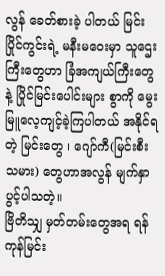လွန် ခေတ်စားခဲ့ ပါတယ် မြင်းပြိုင်ကွင်းရဲ့ မနီးမဝေးမှာ သူဌေးကြီးတွေဟာ ခြံအကျယ်ကြီးတွေနဲ့ ပြိုင်မြင်းပေါင်းများ စွာကို မွေးမြူလေ့ကျင့်ခဲ့ကြပါတယ် အနိုင်ရတဲ့ မြင်းတွေ ၊ ဂျော်ကီ(မြင်းစီးသမား) တွေဟာအလွန် မျက်နှာပွင့်ပါသတဲ့။
ဗြိတိသျှ မှတ်တမ်းတွေအရ ရန်ကုန်မြင်း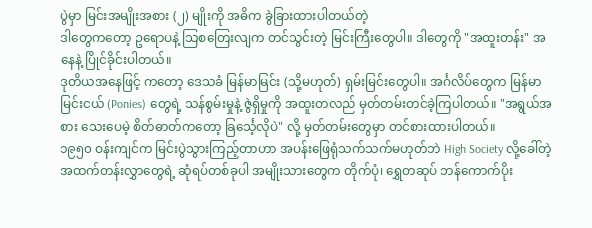ပွဲမှာ မြင်းအမျိုးအစား (၂) မျိုးကို အဓိက ခွဲခြားထားပါတယ်တဲ့
ဒါတွေကတော့ ဥရောပနဲ့ သြစတြေးလျက တင်သွင်းတဲ့ မြင်းကြီးတွေပါ။ ဒါတွေကို "အထူးတန်း" အနေနဲ့ ပြိုင်ခိုင်းပါတယ်။
ဒုတိယအနေဖြင့် ကတော့ ဒေသခံ မြန်မာမြင်း (သို့မဟုတ်) ရှမ်းမြင်းတွေပါ။ အင်္ဂလိပ်တွေက မြန်မာမြင်းငယ် (Ponies) တွေရဲ့ သန်စွမ်းမှုနဲ့ ဇွဲရှိမှုကို အထူးတလည် မှတ်တမ်းတင်ခဲ့ကြပါတယ်။ "အရွယ်အစား သေးပေမဲ့ စိတ်ဓာတ်ကတော့ ခြင်္သေ့လိုပဲ" လို့ မှတ်တမ်းတွေမှာ တင်စားထားပါတယ်။
၁၉၅၀ ဝန်းကျင်က မြင်းပွဲသွားကြည့်တာဟာ အပန်းဖြေရုံသက်သက်မဟုတ်ဘဲ High Society လို့ခေါ်တဲ့ အထက်တန်းလွှာတွေရဲ့ ဆုံရပ်တစ်ခုပါ အမျိုးသားတွေက တိုက်ပုံ၊ ရွှေတဆုပ် ဘန်ကောက်ပိုး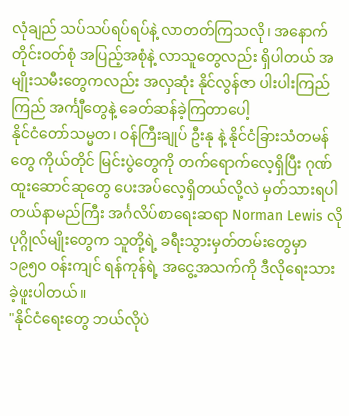လုံချည် သပ်သပ်ရပ်ရပ်နဲ့ လာတတ်ကြသလို၊ အနောက်တိုင်းဝတ်စုံ အပြည့်အစုံနဲ့ လာသူတွေလည်း ရှိပါတယ် အမျိုးသမီးတွေကလည်း အလှဆုံး နိုင်လွန်ဇာ ပါးပါးကြည်ကြည် အင်္ကျီတွေနဲ့ ခေတ်ဆန်ခဲ့ကြတာပေါ့
နိုင်ငံတော်သမ္မတ၊ ဝန်ကြီးချုပ် ဦးနု နဲ့ နိုင်ငံခြားသံတမန်တွေ ကိုယ်တိုင် မြင်းပွဲတွေကို တက်ရောက်လေ့ရှိပြီး ဂုဏ်ထူးဆောင်ဆုတွေ ပေးအပ်လေ့ရှိတယ်လို့လဲ မှတ်သားရပါတယ်နာမည်ကြီး အင်္ဂလိပ်စာရေးဆရာ Norman Lewis လို ပုဂ္ဂိုလ်မျိုးတွေက သူတို့ရဲ့ ခရီးသွားမှတ်တမ်းတွေမှာ ၁၉၅၀ ဝန်းကျင် ရန်ကုန်ရဲ့ အငွေ့အသက်ကို ဒီလိုရေးသားခဲ့ဖူးပါတယ်။
"နိုင်ငံရေးတွေ ဘယ်လိုပဲ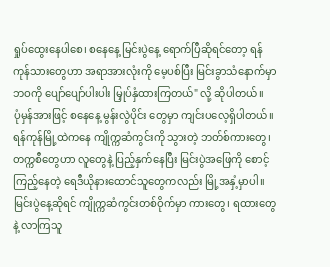ရှုပ်ထွေးနေပါစေ၊ စနေနေ့ မြင်းပွဲနေ့ ရောက်ပြီဆိုရင်တော့ ရန်ကုန်သားတွေဟာ အရာအားလုံးကို မေ့ပစ်ပြီး မြင်းခွာသံနောက်မှာ ဘဝကို ပျော်ပျော်ပါးပါး မြှုပ်နှံထားကြတယ်" လို့ ဆိုပါတယ်။
ပုံမှန်အားဖြင့် စနေနေ့ မွန်းလွဲပိုင်း တွေမှာ ကျင်းပလေ့ရှိပါတယ်။ ရန်ကုန်မြို့ထဲကနေ ကျိုက္ကဆံကွင်းကို သွားတဲ့ ဘတ်စ်ကားတွေ၊ တက္ကစီတွေဟာ လူတွေနဲ့ ပြည့်နှက်နေပြီး မြင်းပွဲအဖြေကို စောင့်ကြည့်နေတဲ့ ရေဒီယိုနားထောင်သူတွေကလည်း မြို့အနှံ့မှာပါ။
မြင်းပွဲနေ့ဆိုရင် ကျိုက္ကဆံကွင်းတစ်ဝိုက်မှာ ကားတွေ၊ ရထားတွေနဲ့ လာကြသူ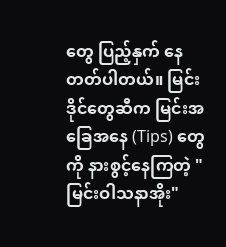တွေ ပြည့်နှက် နေတတ်ပါတယ်။ မြင်းဒိုင်တွေဆီက မြင်းအခြေအနေ (Tips) တွေကို နားစွင့်နေကြတဲ့ "မြင်းဝါသနာအိုး"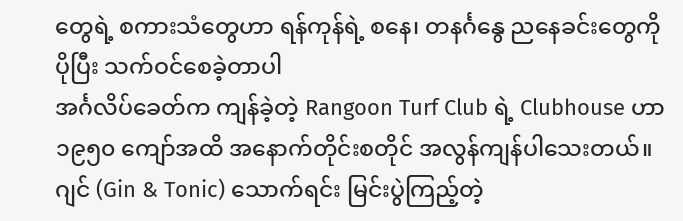တွေရဲ့ စကားသံတွေဟာ ရန်ကုန်ရဲ့ စနေ၊ တနင်္ဂနွေ ညနေခင်းတွေကို ပိုပြီး သက်ဝင်စေခဲ့တာပါ
အင်္ဂလိပ်ခေတ်က ကျန်ခဲ့တဲ့ Rangoon Turf Club ရဲ့ Clubhouse ဟာ ၁၉၅၀ ကျော်အထိ အနောက်တိုင်းစတိုင် အလွန်ကျန်ပါသေးတယ်။ ဂျင် (Gin & Tonic) သောက်ရင်း မြင်းပွဲကြည့်တဲ့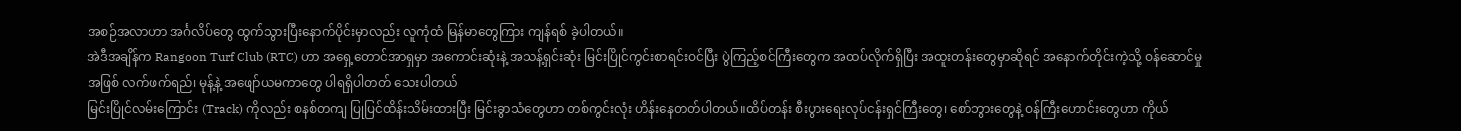အစဉ်အလာဟာ အင်္ဂလိပ်တွေ ထွက်သွားပြီးနောက်ပိုင်းမှာလည်း လူကုံထံ မြန်မာတွေကြား ကျန်ရစ် ခဲ့ပါတယ်။
အဲဒီအချိန်က Rangoon Turf Club (RTC) ဟာ အရှေ့တောင်အာရှမှာ အကောင်းဆုံးနဲ့ အသန့်ရှင်းဆုံး မြင်းပြိုင်ကွင်းစာရင်းဝင်ပြီး ပွဲကြည့်စင်ကြီးတွေက အထပ်လိုက်ရှိပြီး အထူးတန်းတွေမှာဆိုရင် အနောက်တိုင်းကဲ့သို့ ဝန်ဆောင်မှုအဖြစ် လက်ဖက်ရည်၊ မုန့်နဲ့ အဖျော်ယမကာတွေ ပါရရှိပါတတ် သေးပါတယ်
မြင်းပြိုင်လမ်းကြောင်း (Track) ကိုလည်း စနစ်တကျ ပြုပြင်ထိန်းသိမ်းထားပြီး မြင်းခွာသံတွေဟာ တစ်ကွင်းလုံး ဟိန်းနေတတ်ပါတယ်။ထိပ်တန်း စီးပွားရေးလုပ်ငန်းရှင်ကြီးတွေ၊ စော်ဘွားတွေနဲ့ ဝန်ကြီးဟောင်းတွေဟာ ကိုယ်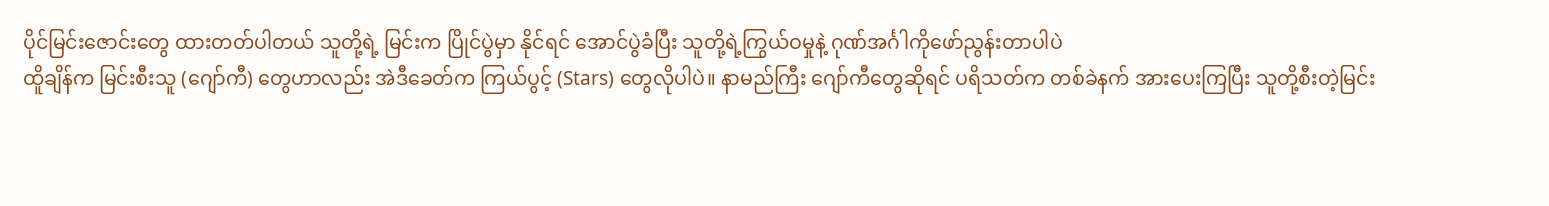ပိုင်မြင်းဇောင်းတွေ ထားတတ်ပါတယ် သူတို့ရဲ့ မြင်းက ပြိုင်ပွဲမှာ နိုင်ရင် အောင်ပွဲခံပြီး သူတို့ရဲ့ကြွယ်ဝမှုနဲ့ ဂုဏ်အင်္ဂါကိုဖော်ညွန်းတာပါပဲ
ထိူချိန်က မြင်းစီးသူ (ဂျော်ကီ) တွေဟာလည်း အဲဒီခေတ်က ကြယ်ပွင့် (Stars) တွေလိုပါပဲ။ နာမည်ကြီး ဂျော်ကီတွေဆိုရင် ပရိသတ်က တစ်ခဲနက် အားပေးကြပြီး သူတို့စီးတဲ့မြင်း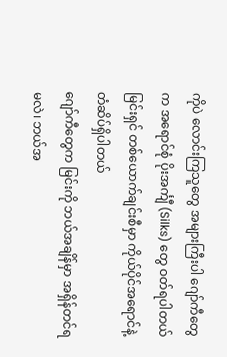ကိုပဲ လောင်းကြသူတွေ အများကြီးပါ ဂျော်ကီတွေက အရောင်စုံ ပိုးအင်္ကျီ (Silks) တွေ ဝတ်ရပါတယ် မြင်းရှင် တစ်ယောက်ချင်းစီမှာ ကိုယ်ပိုင်အရောင်နဲ့ တံဆိပ်ရှိပါတယ်
ဂျော်ကီတွေက မြင်းကို ဘယ်အချိန်မှာ အရှိန်တင်ရမလဲ၊ ဘယ်အ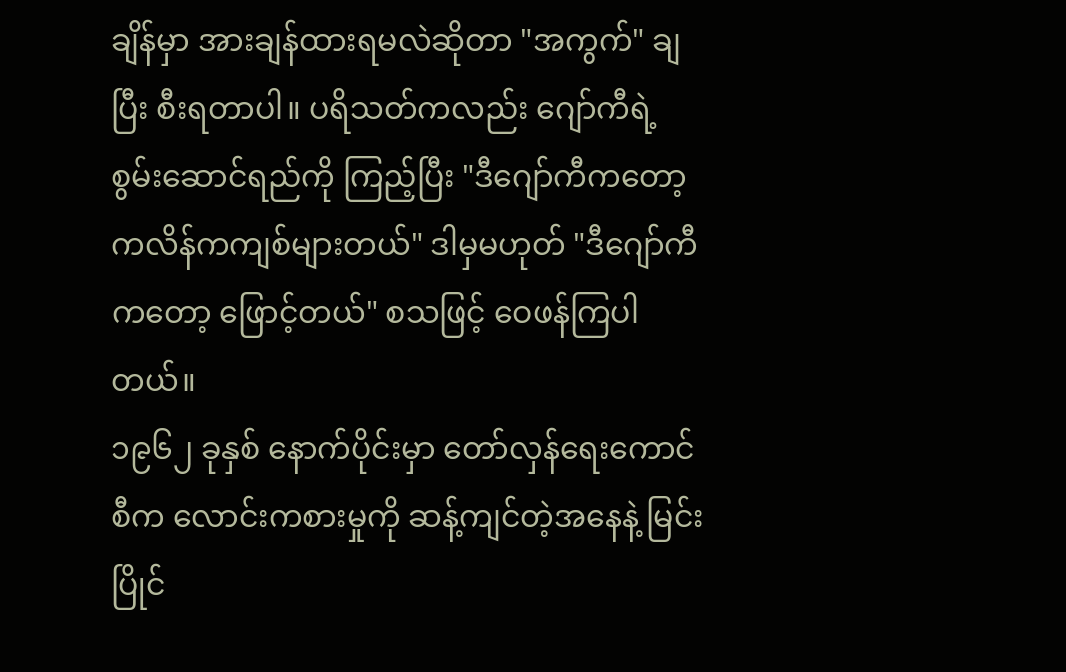ချိန်မှာ အားချန်ထားရမလဲဆိုတာ "အကွက်" ချပြီး စီးရတာပါ။ ပရိသတ်ကလည်း ဂျော်ကီရဲ့ စွမ်းဆောင်ရည်ကို ကြည့်ပြီး "ဒီဂျော်ကီကတော့ ကလိန်ကကျစ်များတယ်" ဒါမှမဟုတ် "ဒီဂျော်ကီကတော့ ဖြောင့်တယ်" စသဖြင့် ဝေဖန်ကြပါတယ်။
၁၉၆၂ ခုနှစ် နောက်ပိုင်းမှာ တော်လှန်ရေးကောင်စီက လောင်းကစားမှုကို ဆန့်ကျင်တဲ့အနေနဲ့ မြင်းပြိုင်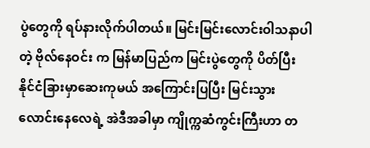ပွဲတွေကို ရပ်နားလိုက်ပါတယ်။ မြင်းမြင်းလောင်းဝါသနာပါတဲ့ ဗိုလ်နေဝင်း က မြန်မာပြည်က မြင်းပွဲတွေကို ပိတ်ပြီး နိုင်ငံခြားမှာဆေးကုမယ် အကြောင်းပြပြီး မြင်းသွားလောင်းနေလေရဲ့ အဲဒီအခါမှာ ကျိုက္ကဆံကွင်းကြီးဟာ တ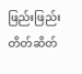ဖြည်းဖြည်း တိတ်ဆိတ်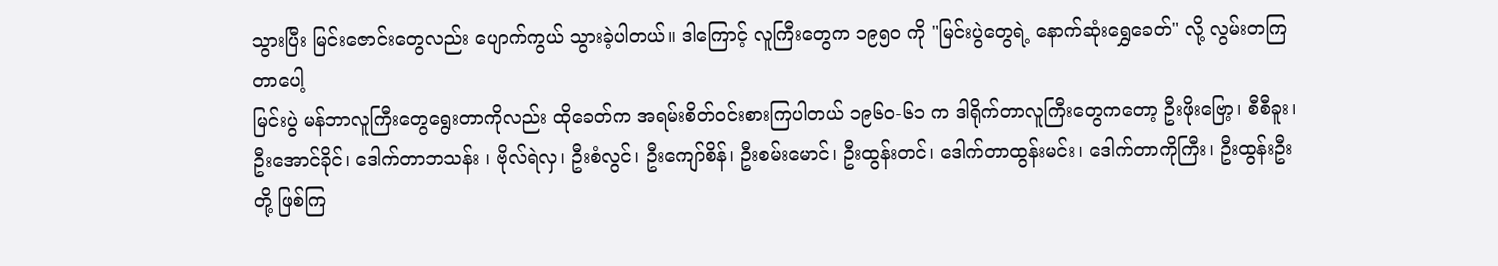သွားပြီး မြင်းဇောင်းတွေလည်း ပျောက်ကွယ် သွားခဲ့ပါတယ်။ ဒါကြောင့် လူကြီးတွေက ၁၉၅၀ ကို "မြင်းပွဲတွေရဲ့ နောက်ဆုံးရွှေခေတ်" လို့ လွမ်းတကြတာပေါ့
မြင်းပွဲ မန်ဘာလူကြီးတွေရွေးတာကိုလည်း ထိုခေတ်က အရမ်းစိတ်ဝင်းစားကြပါတယ် ၁၉၆၀-၆၁ က ဒါရိုက်တာလူကြီးတွေကတော့ ဦးဖိုးဗြော့၊ စီစီခူး၊ ဦးအောင်ခိုင်၊ ဒေါက်တာဘသန်း ၊ ဗိုလ်ရဲလှ၊ ဦးစံလွင်၊ ဦးကျော်စိန်၊ ဦးစမ်းမောင်၊ ဦးထွန်းတင်၊ ဒေါက်တာထွန်းမင်း၊ ဒေါက်တာကိုကြီး၊ ဦးထွန်းဦးတို့ ဖြစ်ကြ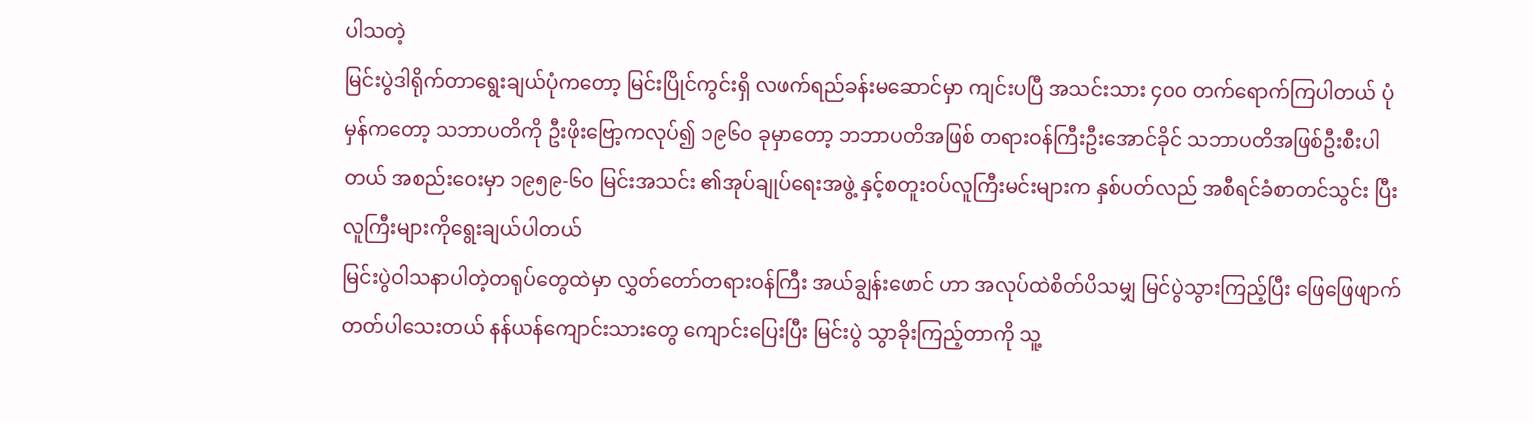ပါသတဲ့
မြင်းပွဲဒါရိုက်တာရွေးချယ်ပုံကတော့ မြင်းပြိုင်ကွင်းရှိ လဖက်ရည်ခန်းမဆောင်မှာ ကျင်းပပြီ အသင်းသား ၄၀၀ တက်ရောက်ကြပါတယ် ပုံမှန်ကတော့ သဘာပတိကို ဦးဖိုးဗြော့ကလုပ်၍ ၁၉၆၀ ခုမှာတော့ ဘဘာပတိအဖြစ် တရားဝန်ကြီးဦးအောင်ခိုင် သဘာပတိအဖြစ်ဦးစီးပါတယ် အစည်းဝေးမှာ ၁၉၅၉-၆၀ မြင်းအသင်း ၏အုပ်ချုပ်ရေးအဖွဲ့ နှင့်စတူးဝပ်လူကြီးမင်းများက နှစ်ပတ်လည် အစီရင်ခံစာတင်သွင်း ပြီး လူကြီးများကိုရွေးချယ်ပါတယ်
မြင်းပွဲဝါသနာပါတဲ့တရုပ်တွေထဲမှာ လွှတ်တော်တရားဝန်ကြီး အယ်ချွန်းဖောင် ဟာ အလုပ်ထဲစိတ်ပိသမျှ မြင်ပွဲသွားကြည့်ပြီး ဖြေဖြေဖျာက်တတ်ပါသေးတယ် နန်ယန်ကျောင်းသားတွေ ကျောင်းပြေးပြီး မြင်းပွဲ သွာခိုးကြည့်တာကို သူ့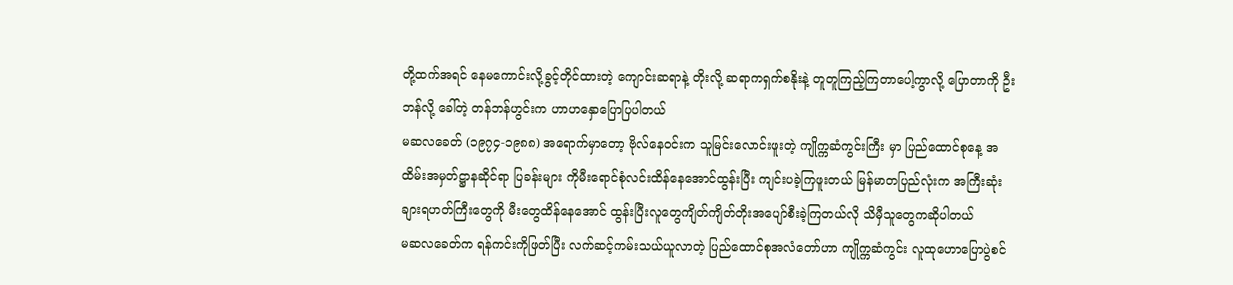တို့ထက်အရင် နေမကောင်းလို့ခွင့်တိုင်ထားတဲ့ ကျောင်းဆရာနဲ့ တိုးလို့ ဆရာကရှက်စနိုးနဲ့ တူတူကြည့်ကြတာပေါ့ကွာလို့ ပြောတာကို ဦးဘန်လို့ ခေါ်တဲ့ တန်ဘန်ဟွင်းက ဟာဟနှောပြောပြပါတယ်
မဆလခေတ် (၁၉၇၄-၁၉၈၈) အရောက်မှာတော့ ဗိုလ်နေဝင်းက သူမြင်းလောင်းဖူးတဲ့ ကျိုက္ကဆံကွင်းကြီး မှာ ပြည်ထောင်စုနေ့ အထိမ်းအမှတ်ဋ္ဌာနဆိုင်ရာ ပြခန်းများ ကိုမီးရောင်စုံလင်းထိန်နေအောင်ထွန်းပြီး ကျင်းပခဲ့ကြဖူးတယ် မြန်မာတပြည်လုံးက အကြီးဆုံး ချားရဟတ်ကြီးတွေကို မီးတွေထိန်နေအောင် ထွန်းပြီးလူတွေကျိတ်ကျိတ်တိုးအပျော်စီးခဲ့ကြတယ်လို သိမှီသူတွေကဆိုပါတယ်
မဆလခေတ်က ရန်ကင်းကိုဖြတ်ပြီး လက်ဆင့်ကမ်းသယ်ယူလာတဲ့ ပြည်ထောင်စုအလံတော်ဟာ ကျိုက္ကဆံကွင်း လူထုဟောပြောပွဲစင်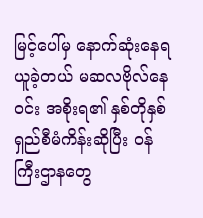မြင့်ပေါ်မှ နောက်ဆုံးနေရယူခဲ့တယ် မဆလဗိုလ်နေဝင်း အစိုးရ၏ နှစ်တိုနှစ်ရှည်စီမံကိန်းဆိုပြီး ဝန်ကြီးဌာနတွေ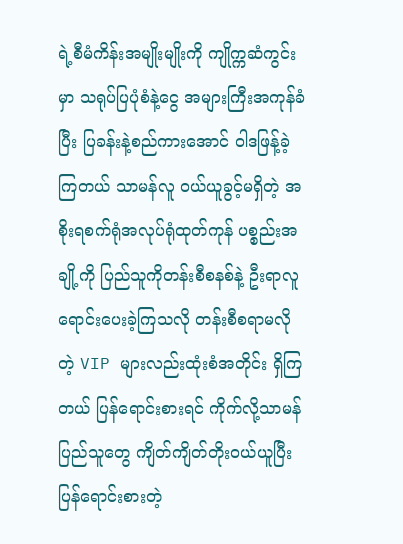ရဲ့စီမံကိန်းအမျိုးမျိုးကို ကျိုက္ကဆံကွင်းမှာ သရုပ်ပြပုံစံနဲ့ငွေ အများကြီးအကုန်ခံပြီး ပြခန်းနဲ့စည်ကားအောင် ဝါဒဖြန့်ခဲ့ကြတယ် သာမန်လူ ဝယ်ယူခွင့်မရှိတဲ့ အစိုးရစက်ရုံအလုပ်ရုံထုတ်ကုန် ပစ္စည်းအချို့ကို ပြည်သူကိုတန်းစီစနစ်နဲ့ ဦးရာလူ ရောင်းပေးခဲ့ကြသလို တန်းစီစရာမလိုတဲ့ VIP များလည်းထုံးစံအတိုင်း ရှိကြတယ် ပြန်ရောင်းစားရင် ကိုက်လို့သာမန် ပြည်သူတွေ ကျိတ်ကျိတ်တိုးဝယ်ယူပြီး ပြန်ရောင်းစားတဲ့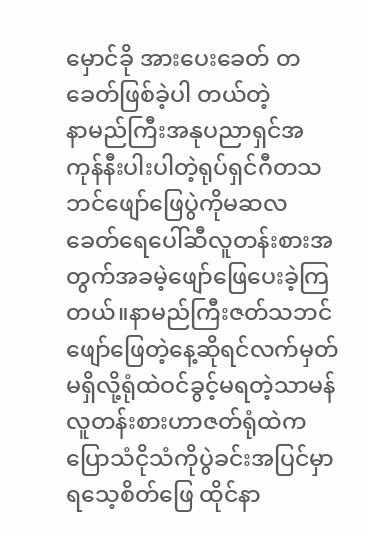မှောင်ခို အားပေးခေတ် တခေတ်ဖြစ်ခဲ့ပါ တယ်တဲ့
နာမည်ကြီးအနုပညာရှင်အကုန်နီးပါးပါတဲ့ရုပ်ရှင်ဂီတသဘင်ဖျော်ဖြေပွဲကိုမဆလခေတ်ရေပေါ်ဆီလူတန်းစားအတွက်အခမဲ့ဖျော်ဖြေပေးခဲ့ကြတယ်။နာမည်ကြီးဇတ်သဘင်ဖျော်ဖြေတဲ့နေ့ဆိုရင်လက်မှတ်မရှိလို့ရုံထဲဝင်ခွင့်မရတဲ့သာမန်လူတန်းစားဟာဇတ်ရုံထဲကပြောသံငိုသံကိုပွဲခင်းအပြင်မှာ ရသေ့စိတ်ဖြေ ထိုင်နာ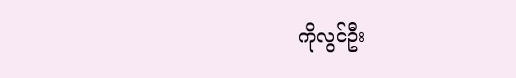ကိုလွင်ဦး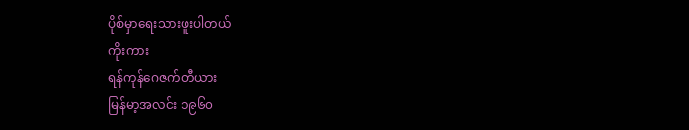ပိုစ်မှာရေးသားဖူးပါတယ်
ကိုးကား
ရန်ကုန်ဂေဇက်တီယား
မြန်မာ့အလင်း ၁၉၆၀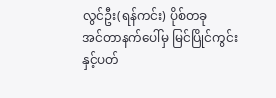လွင်ဦး(ရန်ကင်း) ပိုစ်တခု
အင်တာနက်ပေါ်မှ မြင်ပြိုင်ကွင်း နှင့်ပတ်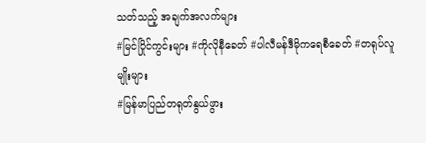သတ်သည့် အချက်အလက်များ
#မြင်ပြိုင်ကွင်းများ #ကိုလိုနီခေတ် #ပါလီမန်ဒီမိုကရေစီခေတ် #တရုပ်လူမျိုးများ
#မြန်မာပြည်တရုတ်နွယ်ဖွား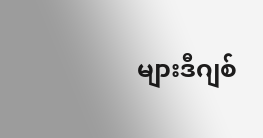များဒီဂျစ်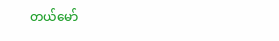တယ်မော်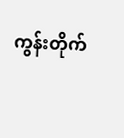ကွန်းတိုက်